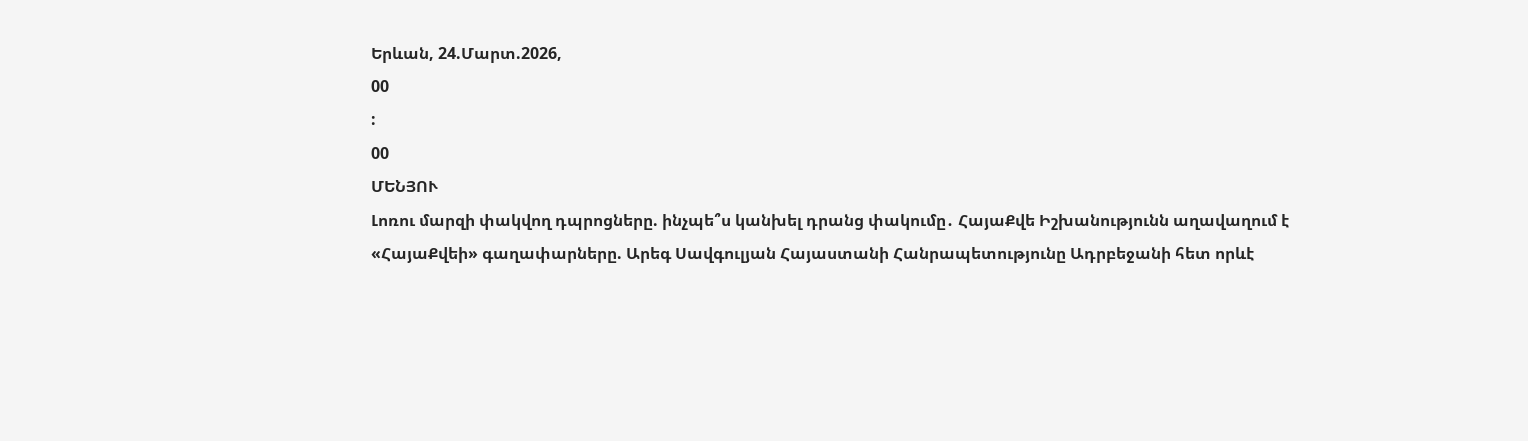Երևան, 24.Մարտ.2026,
00
:
00
ՄԵՆՅՈՒ
Լոռու մարզի փակվող դպրոցները. ինչպե՞ս կանխել դրանց փակումը․ ՀայաՔվե Իշխանությունն աղավաղում է «ՀայաՔվեի» գաղափարները. Արեգ Սավգուլյան Հայաստանի Հանրապետությունը Ադրբեջանի հետ որևէ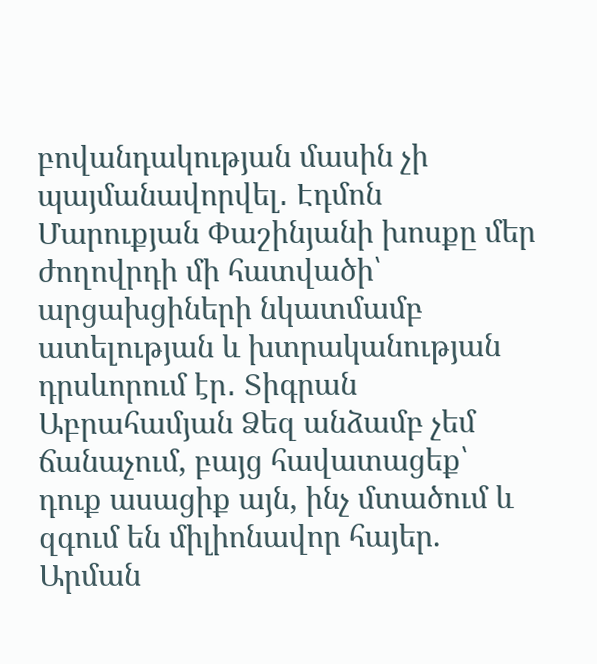բովանդակության մասին չի պայմանավորվել․ Էդմոն Մարուքյան Փաշինյանի խոսքը մեր ժողովրդի մի հատվածի՝ արցախցիների նկատմամբ ատելության և խտրականության դրսևորում էր․ Տիգրան Աբրահամյան Ձեզ անձամբ չեմ ճանաչում, բայց հավատացեք՝ դուք ասացիք այն, ինչ մտածում և զգում են միլիոնավոր հայեր. Արման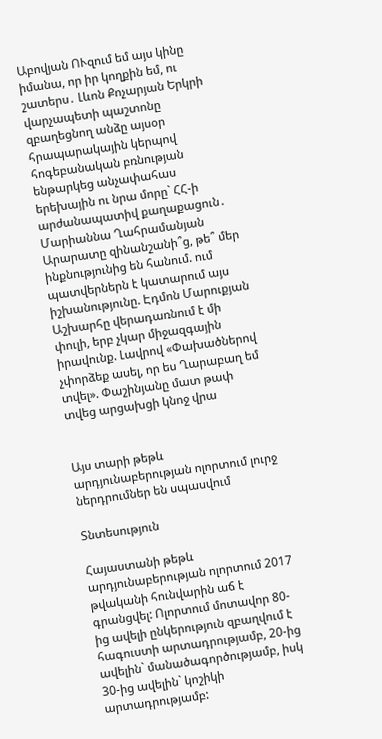Աբովյան ՈՒզում եմ այս կինը իմանա, որ իր կողքին եմ, ու շատերս․ Լևոն Քոչարյան Երկրի վարչապետի պաշտոնը զբաղեցնող անձը այսօր հրապարակային կերպով հոգեբանական բռնության ենթարկեց անչափահաս երեխային ու նրա մորը` ՀՀ-ի արժանապատիվ քաղաքացուն․ Մարիաննա Ղահրամանյան Արարատը զինանշանի՞ց, թե՞ մեր ինքնությունից են հանում. ում պատվերներն է կատարում այս իշխանությունը. Էդմոն Մարուքյան Աշխարհը վերադառնում է մի փուլի, երբ չկար միջազգային իրավունք. Լավրով «Փախածներով չփորձեք ասել, որ ես Ղարաբաղ եմ տվել». Փաշինյանը մատ թափ տվեց արցախցի կնոջ վրա


Այս տարի թեթև արդյունաբերության ոլորտում լուրջ ներդրումներ են սպասվում

Տնտեսություն

Հայաստանի թեթև արդյունաբերության ոլորտում 2017 թվականի հունվարին աճ է գրանցվել: Ոլորտում մոտավոր 80-ից ավելի ընկերություն զբաղվում է հագուստի արտադրությամբ, 20-ից ավելին` մանածագործությամբ, իսկ 30-ից ավելին` կոշիկի արտադրությամբ: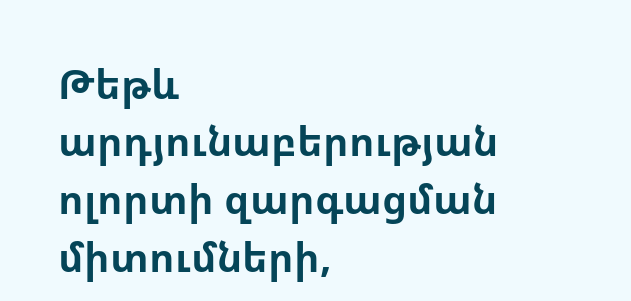Թեթև արդյունաբերության ոլորտի զարգացման միտումների,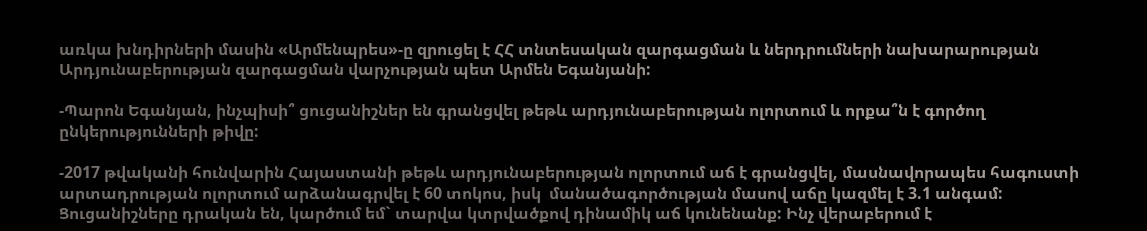առկա խնդիրների մասին «Արմենպրես»-ը զրուցել է ՀՀ տնտեսական զարգացման և ներդրումների նախարարության Արդյունաբերության զարգացման վարչության պետ Արմեն Եգանյանի:

-Պարոն Եգանյան, ինչպիսի՞ ցուցանիշներ են գրանցվել թեթև արդյունաբերության ոլորտում և որքա՞ն է գործող ընկերությունների թիվը:

-2017 թվականի հունվարին Հայաստանի թեթև արդյունաբերության ոլորտում աճ է գրանցվել, մասնավորապես հագուստի արտադրության ոլորտում արձանագրվել է 60 տոկոս, իսկ  մանածագործության մասով աճը կազմել է 3.1 անգամ: Ցուցանիշները դրական են, կարծում եմ` տարվա կտրվածքով դինամիկ աճ կունենանք: Ինչ վերաբերում է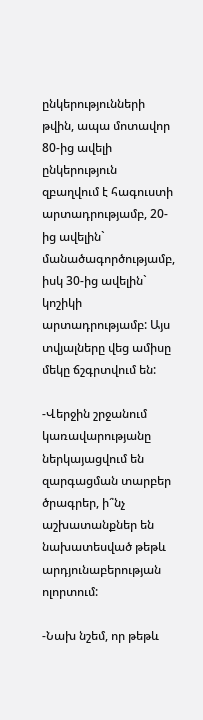ընկերությունների թվին, ապա մոտավոր 80-ից ավելի ընկերություն զբաղվում է հագուստի արտադրությամբ, 20-ից ավելին` մանածագործությամբ, իսկ 30-ից ավելին` կոշիկի արտադրությամբ: Այս տվյալները վեց ամիսը մեկը ճշգրտվում են:

-Վերջին շրջանում կառավարությանը ներկայացվում են զարգացման տարբեր ծրագրեր, ի՞նչ աշխատանքներ են նախատեսված թեթև արդյունաբերության ոլորտում:

-Նախ նշեմ, որ թեթև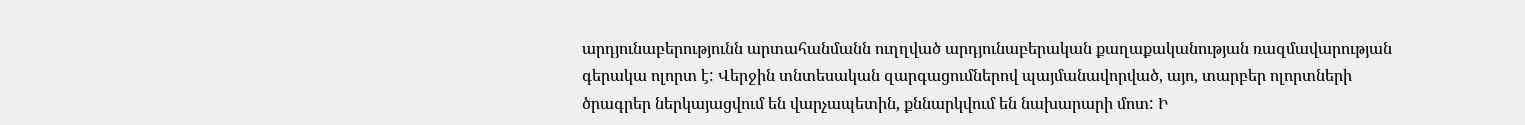արդյունաբերությունն արտահանմանն ուղղված արդյունաբերական քաղաքականության ռազմավարության գերակա ոլորտ է: Վերջին տնտեսական զարգացումներով պայմանավորված, այո, տարբեր ոլորտների ծրագրեր ներկայացվում են վարչապետին, քննարկվում են նախարարի մոտ: Ի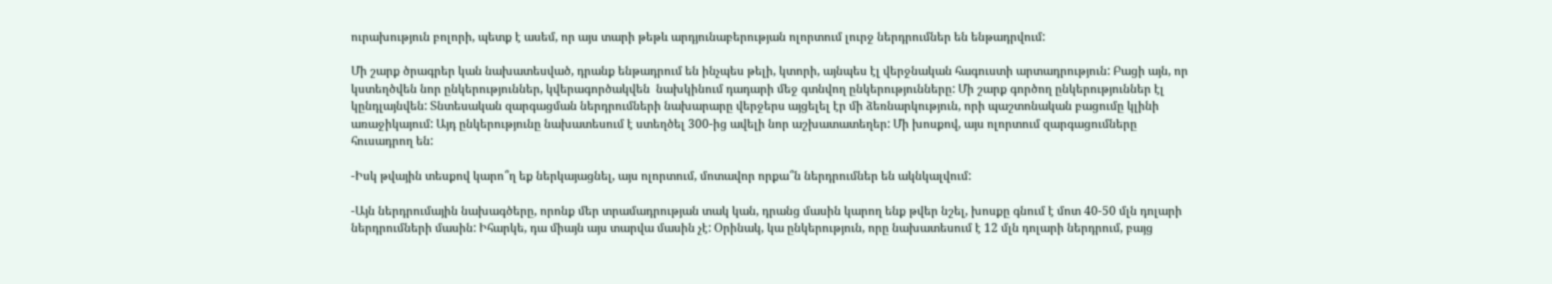ուրախություն բոլորի, պետք է ասեմ, որ այս տարի թեթև արդյունաբերության ոլորտում լուրջ ներդրումներ են ենթադրվում:

Մի շարք ծրագրեր կան նախատեսված, դրանք ենթադրում են ինչպես թելի, կտորի, այնպես էլ վերջնական հագուստի արտադրություն: Բացի այն, որ կստեղծվեն նոր ընկերություններ, կվերագործակվեն  նախկինում դադարի մեջ գտնվող ընկերությունները: Մի շարք գործող ընկերություններ էլ կընդլայնվեն: Տնտեսական զարգացման ներդրումների նախարարը վերջերս այցելել էր մի ձեռնարկություն, որի պաշտոնական բացումը կլինի առաջիկայում: Այդ ընկերությունը նախատեսում է ստեղծել 300-ից ավելի նոր աշխատատեղեր: Մի խոսքով, այս ոլորտում զարգացումները հուսադրող են:

-Իսկ թվային տեսքով կարո՞ղ եք ներկայացնել, այս ոլորտում, մոտավոր որքա՞ն ներդրումներ են ակնկալվում:

-Այն ներդրումային նախագծերը, որոնք մեր տրամադրության տակ կան, դրանց մասին կարող ենք թվեր նշել, խոսքը գնում է մոտ 40-50 մլն դոլարի ներդրումների մասին: Իհարկե, դա միայն այս տարվա մասին չէ: Օրինակ, կա ընկերություն, որը նախատեսում է 12 մլն դոլարի ներդրում, բայց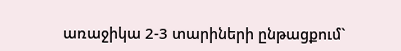առաջիկա 2-3 տարիների ընթացքում`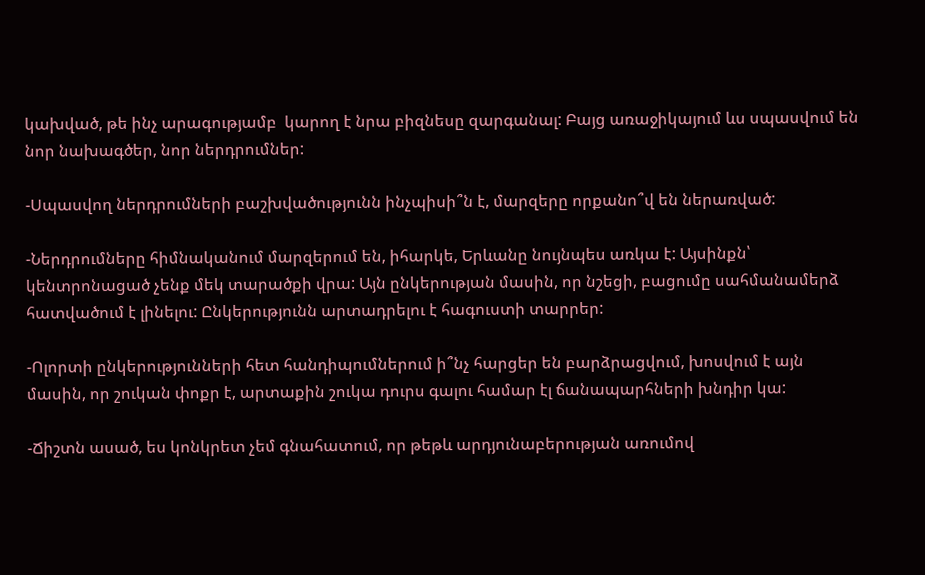կախված, թե ինչ արագությամբ  կարող է նրա բիզնեսը զարգանալ: Բայց առաջիկայում ևս սպասվում են նոր նախագծեր, նոր ներդրումներ:

-Սպասվող ներդրումների բաշխվածությունն ինչպիսի՞ն է, մարզերը որքանո՞վ են ներառված:

-Ներդրումները հիմնականում մարզերում են, իհարկե, Երևանը նույնպես առկա է: Այսինքն՝ կենտրոնացած չենք մեկ տարածքի վրա: Այն ընկերության մասին, որ նշեցի, բացումը սահմանամերձ հատվածում է լինելու: Ընկերությունն արտադրելու է հագուստի տարրեր:

-Ոլորտի ընկերությունների հետ հանդիպումներում ի՞նչ հարցեր են բարձրացվում, խոսվում է այն մասին, որ շուկան փոքր է, արտաքին շուկա դուրս գալու համար էլ ճանապարհների խնդիր կա:

-Ճիշտն ասած, ես կոնկրետ չեմ գնահատում, որ թեթև արդյունաբերության առումով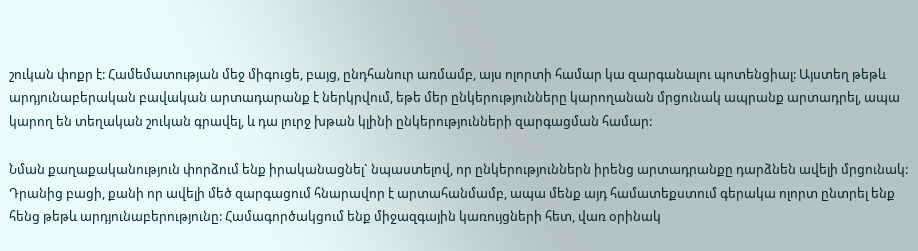շուկան փոքր է: Համեմատության մեջ միգուցե, բայց, ընդհանուր առմամբ, այս ոլորտի համար կա զարգանալու պոտենցիալ: Այստեղ թեթև արդյունաբերական բավական արտադարանք է ներկրվում, եթե մեր ընկերությունները կարողանան մրցունակ ապրանք արտադրել, ապա կարող են տեղական շուկան գրավել, և դա լուրջ խթան կլինի ընկերությունների զարգացման համար:

Նման քաղաքականություն փորձում ենք իրականացնել` նպաստելով, որ ընկերություններն իրենց արտադրանքը դարձնեն ավելի մրցունակ: Դրանից բացի, քանի որ ավելի մեծ զարգացում հնարավոր է արտահանմամբ, ապա մենք այդ համատեքստում գերակա ոլորտ ընտրել ենք հենց թեթև արդյունաբերությունը: Համագործակցում ենք միջազգային կառույցների հետ, վառ օրինակ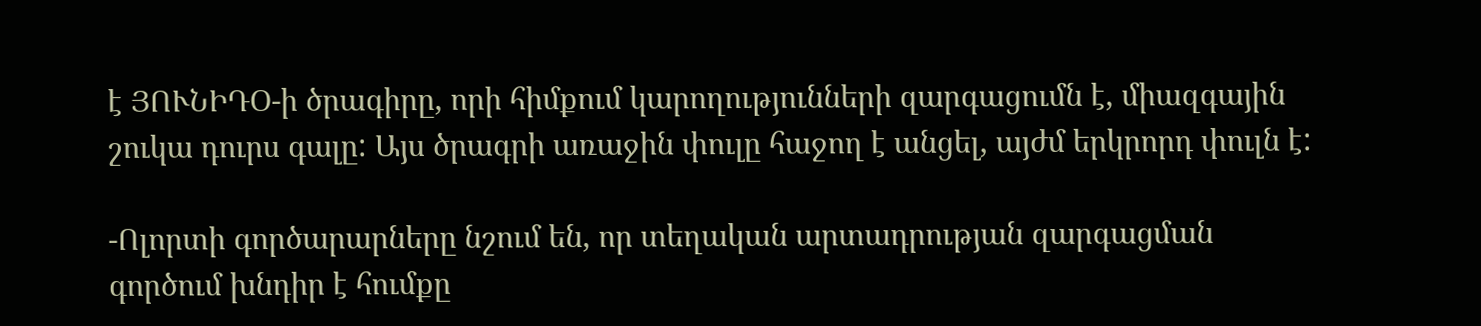է ՅՈՒՆԻԴՕ-ի ծրագիրը, որի հիմքում կարողությունների զարգացումն է, միազգային շուկա դուրս գալը: Այս ծրագրի առաջին փուլը հաջող է անցել, այժմ երկրորդ փուլն է:

-Ոլորտի գործարարները նշում են, որ տեղական արտադրության զարգացման գործում խնդիր է հումքը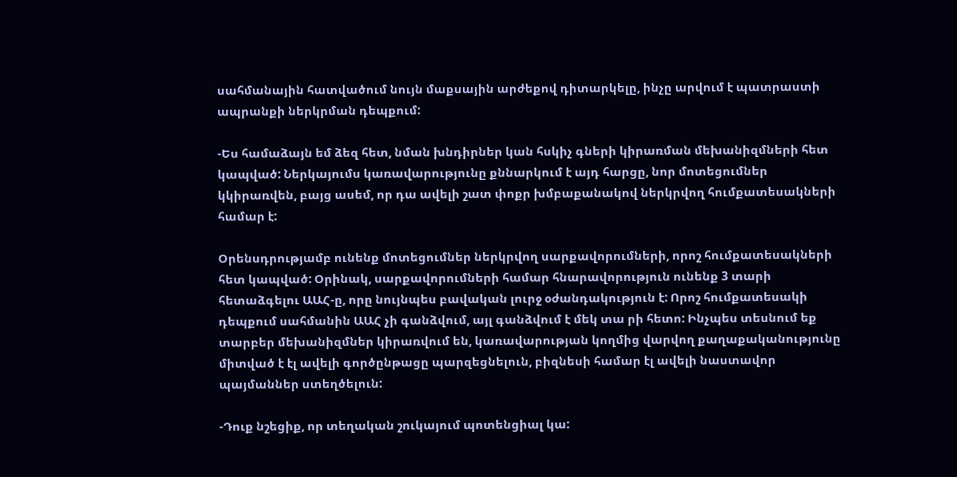սահմանային հատվածում նույն մաքսային արժեքով դիտարկելը, ինչը արվում է պատրաստի ապրանքի ներկրման դեպքում:

-Ես համաձայն եմ ձեզ հետ, նման խնդիրներ կան հսկիչ գների կիրառման մեխանիզմների հետ կապված: Ներկայումս կառավարությունը քննարկում է այդ հարցը, նոր մոտեցումներ կկիրառվեն, բայց ասեմ, որ դա ավելի շատ փոքր խմբաքանակով ներկրվող հումքատեսակների համար է:

Օրենսդրությամբ ունենք մոտեցումներ ներկրվող սարքավորումների, որոշ հումքատեսակների հետ կապված: Օրինակ, սարքավորումների համար հնարավորություն ունենք 3 տարի հետաձգելու ԱԱՀ-ը, որը նույնպես բավական լուրջ օժանդակություն է: Որոշ հումքատեսակի դեպքում սահմանին ԱԱՀ չի գանձվում, այլ գանձվում է մեկ տա րի հետո: Ինչպես տեսնում եք տարբեր մեխանիզմներ կիրառվում են, կառավարության կողմից վարվող քաղաքականությունը միտված է էլ ավելի գործընթացը պարզեցնելուն, բիզնեսի համար էլ ավելի նաստավոր պայմաններ ստեղծելուն:

-Դուք նշեցիք, որ տեղական շուկայում պոտենցիալ կա: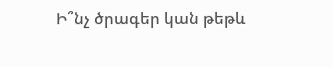Ի՞նչ ծրագեր կան թեթև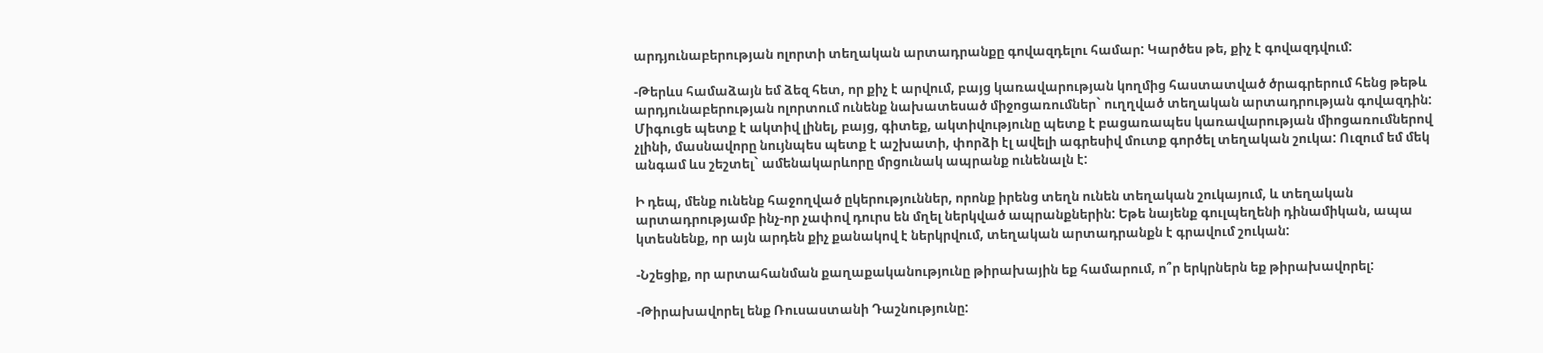արդյունաբերության ոլորտի տեղական արտադրանքը գովազդելու համար: Կարծես թե, քիչ է գովազդվում:

-Թերևս համաձայն եմ ձեզ հետ, որ քիչ է արվում, բայց կառավարության կողմից հաստատված ծրագրերում հենց թեթև արդյունաբերության ոլորտում ունենք նախատեսած միջոցառումներ` ուղղված տեղական արտադրության գովազդին: Միգուցե պետք է ակտիվ լինել, բայց, գիտեք, ակտիվությունը պետք է բացառապես կառավարության միոցառումներով չլինի, մասնավորը նույնպես պետք է աշխատի, փորձի էլ ավելի ագրեսիվ մուտք գործել տեղական շուկա: Ուզում եմ մեկ անգամ ևս շեշտել` ամենակարևորը մրցունակ ապրանք ունենալն է:

Ի դեպ, մենք ունենք հաջողված ըկերություններ, որոնք իրենց տեղն ունեն տեղական շուկայում, և տեղական արտադրությամբ ինչ-որ չափով դուրս են մղել ներկված ապրանքներին: Եթե նայենք գուլպեղենի դինամիկան, ապա կտեսնենք, որ այն արդեն քիչ քանակով է ներկրվում, տեղական արտադրանքն է գրավում շուկան:

-Նշեցիք, որ արտահանման քաղաքականությունը թիրախային եք համարում, ո՞ր երկրներն եք թիրախավորել:

-Թիրախավորել ենք Ռուսաստանի Դաշնությունը: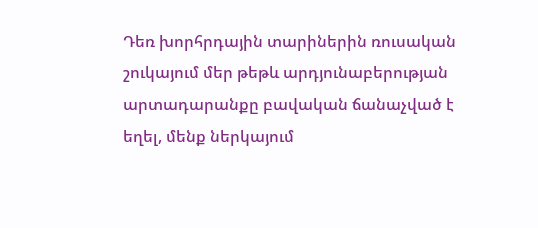Դեռ խորհրդային տարիներին ռուսական շուկայում մեր թեթև արդյունաբերության արտադարանքը բավական ճանաչված է եղել, մենք ներկայում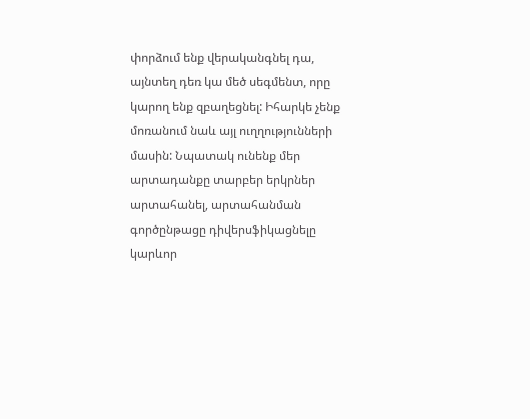փորձում ենք վերականգնել դա, այնտեղ դեռ կա մեծ սեգմենտ, որը կարող ենք զբաղեցնել: Իհարկե չենք մոռանում նաև այլ ուղղությունների մասին: Նպատակ ունենք մեր արտադանքը տարբեր երկրներ արտահանել, արտահանման գործընթացը դիվերսֆիկացնելը կարևոր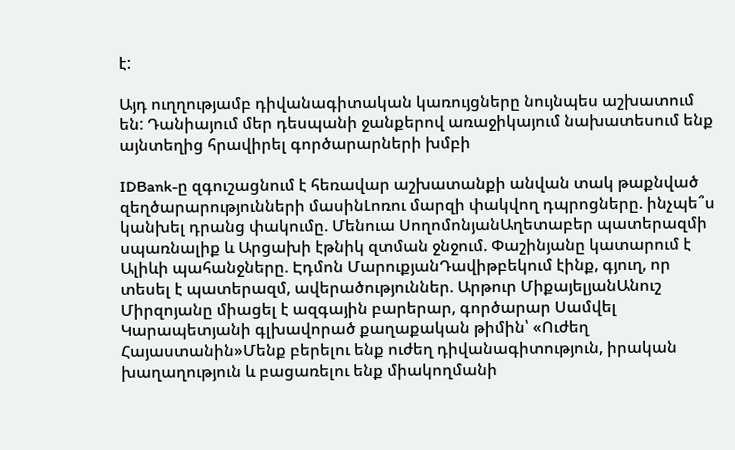է:

Այդ ուղղությամբ դիվանագիտական կառույցները նույնպես աշխատում են: Դանիայում մեր դեսպանի ջանքերով առաջիկայում նախատեսում ենք այնտեղից հրավիրել գործարարների խմբի

IDBank-ը զգուշացնում է հեռավար աշխատանքի անվան տակ թաքնված զեղծարարությունների մասինԼոռու մարզի փակվող դպրոցները. ինչպե՞ս կանխել դրանց փակումը. Մենուա ՍողոմոնյանԱղետաբեր պատերազմի սպառնալիք և Արցախի էթնիկ զտման ջնջում. Փաշինյանը կատարում է Ալիևի պահանջները. Էդմոն ՄարուքյանԴավիթբեկում էինք, գյուղ, որ տեսել է պատերազմ, ավերածություններ. Արթուր ՄիքայելյանԱնուշ Միրզոյանը միացել է ազգային բարերար, գործարար Սամվել Կարապետյանի գլխավորած քաղաքական թիմին՝ «Ուժեղ Հայաստանին»Մենք բերելու ենք ուժեղ դիվանագիտություն, իրական խաղաղություն և բացառելու ենք միակողմանի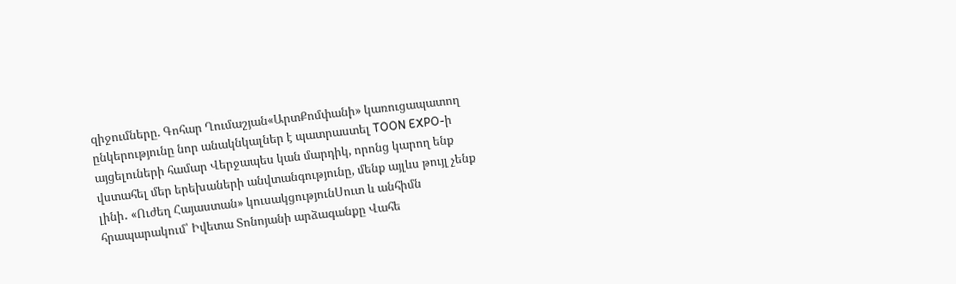զիջումները. Գոհար Ղումաշյան«ԱրտՔոմփանի» կառուցապատող ընկերությունը նոր անակնկալներ է պատրաստել TOON EXPO-ի այցելուների համար Վերջապես կան մարդիկ, որոնց կարող ենք վստահել մեր երեխաների անվտանգությունը, մենք այլևս թույլ չենք լինի․ «Ուժեղ Հայաստան» կուսակցությունՍուտ և անհիմն հրապարակում՝ Իվետա Տոնոյանի արձագանքը Վահե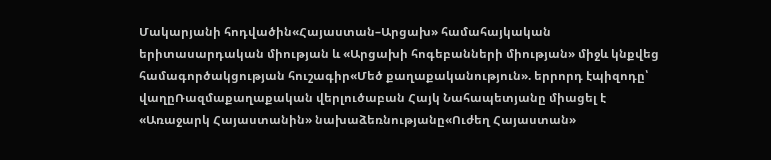Մակարյանի հոդվածին«Հայաստան–Արցախ» համահայկական երիտասարդական միության և «Արցախի հոգեբանների միության» միջև կնքվեց համագործակցության հուշագիր«Մեծ քաղաքականություն». երրորդ էպիզոդը՝ վաղըՌազմաքաղաքական վերլուծաբան Հայկ Նահապետյանը միացել է «Առաջարկ Հայաստանին» նախաձեռնությանը«Ուժեղ Հայաստան»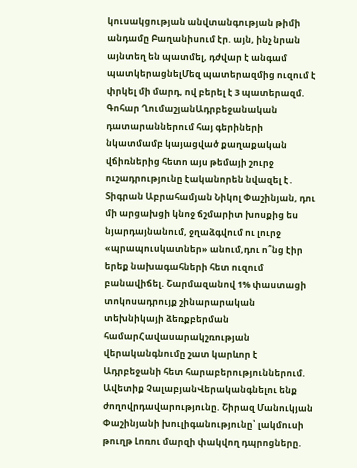կուսակցության անվտանգության թիմի անդամը Բաղանիսում էր. այն, ինչ նրան այնտեղ են պատմել, դժվար է անգամ պատկերացնելՄեզ պատերազմից ուզում է փրկել մի մարդ, ով բերել է 3 պատերազմ. Գոհար ՂումաշյանԱդրբեջանական դատարաններում հայ գերիների նկատմամբ կայացված քաղաքական վճիռներից հետո այս թեմայի շուրջ ուշադրությունը էականորեն նվազել է․ Տիգրան Աբրահամյան Նիկոլ Փաշինյան, դու մի արցախցի կնոջ ճշմարիտ խոսքից ես նյարդայնանում, ջղաձգվում ու լուրջ «պրապուսկատներ» անում,դու ո՞նց էիր երեք նախագահների հետ ուզում բանավիճել. Շարմազանով 1% փաստացի տոկոսադրույք շինարարական տեխնիկայի ձեռքբերման համարՀավասարակշռության վերականգնումը շատ կարևոր է Ադրբեջանի հետ հարաբերություններում. Ավետիք ՉալաբյանՎերականգնելու ենք ժողովրդավարությունը. Շիրազ Մանուկյան Փաշինյանի խուլիգանությունը՝ լակմուսի թուղթ Լոռու մարզի փակվող դպրոցները.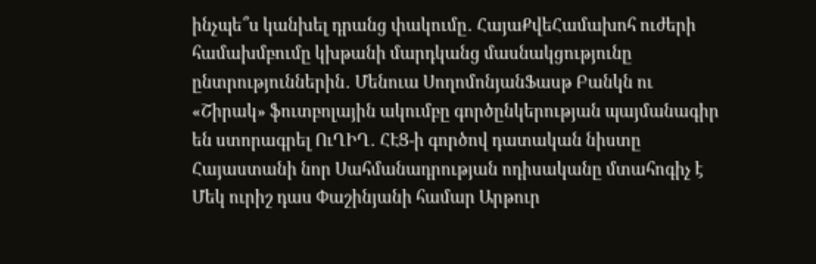ինչպե՞ս կանխել դրանց փակումը․ ՀայաՔվեՀամախոհ ուժերի համախմբումը կխթանի մարդկանց մասնակցությունը ընտրություններին․ Մենուա ՍողոմոնյանՖասթ Բանկն ու «Շիրակ» ֆուտբոլային ակումբը գործընկերության պայմանագիր են ստորագրել ՈւՂԻՂ․ ՀԷՑ-ի գործով դատական նիստը Հայաստանի նոր Սահմանադրության ոդիսականը մտահոգիչ է Մեկ ուրիշ դաս Փաշինյանի համար Արթուր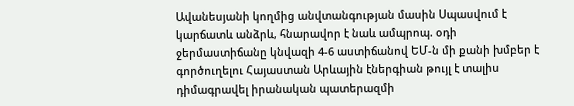Ավանեսյանի կողմից անվտանգության մասին Սպասվում է կարճատև անձրև, հնարավոր է նաև ամպրոպ. օդի ջերմաստիճանը կնվազի 4-6 աստիճանով ԵՄ-ն մի քանի խմբեր է գործուղելու Հայաստան Արևային էներգիան թույլ է տալիս դիմագրավել իրանական պատերազմի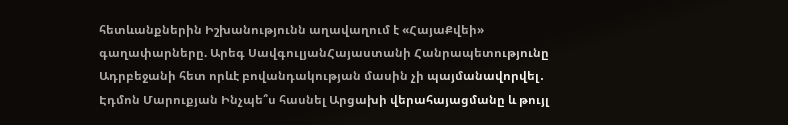հետևանքներին Իշխանությունն աղավաղում է «ՀայաՔվեի» գաղափարները. Արեգ ՍավգուլյանՀայաստանի Հանրապետությունը Ադրբեջանի հետ որևէ բովանդակության մասին չի պայմանավորվել․ Էդմոն Մարուքյան Ինչպե՞ս հասնել Արցախի վերահայացմանը և թույլ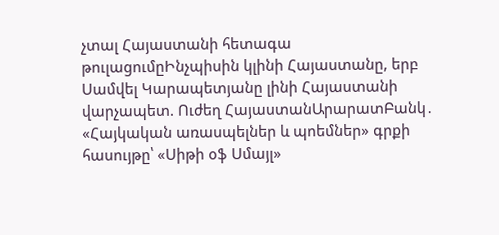չտալ Հայաստանի հետագա թուլացումըԻնչպիսին կլինի Հայաստանը, երբ Սամվել Կարապետյանը լինի Հայաստանի վարչապետ. Ուժեղ ՀայաստանԱրարատԲանկ․ «Հայկական առասպելներ և պոեմներ» գրքի հասույթը՝ «Սիթի օֆ Սմայլ»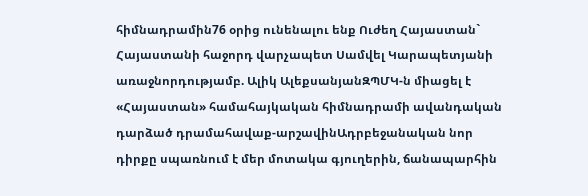հիմնադրամին76 օրից ունենալու ենք Ուժեղ Հայաստան` Հայաստանի հաջորդ վարչապետ Սամվել Կարապետյանի առաջնորդությամբ. Ալիկ ԱլեքսանյանԶՊՄԿ-ն միացել է «Հայաստան» համահայկական հիմնադրամի ավանդական դարձած դրամահավաք-արշավինԱդրբեջանական նոր դիրքը սպառնում է մեր մոտակա գյուղերին, ճանապարհին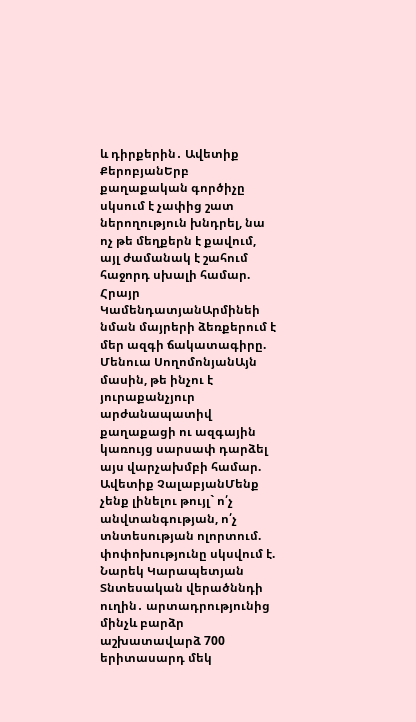և դիրքերին․ Ավետիք ՔերոբյանԵրբ քաղաքական գործիչը սկսում է չափից շատ ներողություն խնդրել, նա ոչ թե մեղքերն է քավում, այլ ժամանակ է շահում հաջորդ սխալի համար. Հրայր ԿամենդատյանԱրմինեի նման մայրերի ձեռքերում է մեր ազգի ճակատագիրը. Մենուա ՍողոմոնյանԱյն մասին, թե ինչու է յուրաքանչյուր արժանապատիվ քաղաքացի ու ազգային կառույց սարսափ դարձել այս վարչախմբի համար. Ավետիք ՉալաբյանՄենք չենք լինելու թույլ` ո՛չ անվտանգության, ո՛չ տնտեսության ոլորտում. փոփոխությունը սկսվում է. Նարեկ Կարապետյան Տնտեսական վերածննդի ուղին․ արտադրությունից մինչև բարձր աշխատավարձ 700 երիտասարդ մեկ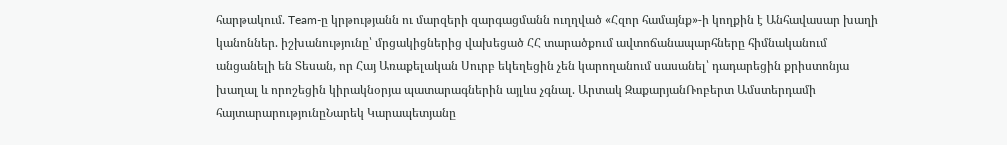հարթակում. Team-ը կրթությանն ու մարզերի զարգացմանն ուղղված «Հզոր համայնք»-ի կողքին է Անհավասար խաղի կանոններ. իշխանությունը՝ մրցակիցներից վախեցած ՀՀ տարածքում ավտոճանապարհները հիմնականում անցանելի են Տեսան, որ Հայ Առաքելական Սուրբ եկեղեցին չեն կարողանում սասանել՝ դադարեցին քրիստոնյա խաղալ և որոշեցին կիրակնօրյա պատարագներին այլևս չգնալ. Արտակ ԶաքարյանՌոբերտ Ամստերդամի հայտարարությունըՆարեկ Կարապետյանը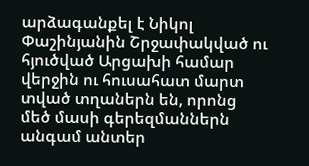արձագանքել է Նիկոլ Փաշինյանին Շրջափակված ու հյուծված Արցախի համար վերջին ու հուսահատ մարտ տված տղաներն են, որոնց մեծ մասի գերեզմաններն անգամ անտեր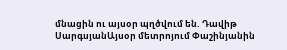մնացին ու այսօր պղծվում են. Դավիթ ՍարգսյանԱյսօր մետրոյում Փաշինյանին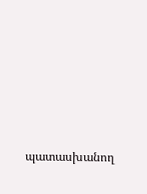պատասխանող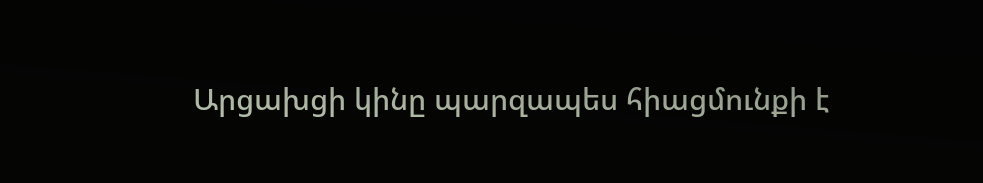Արցախցի կինը պարզապես հիացմունքի է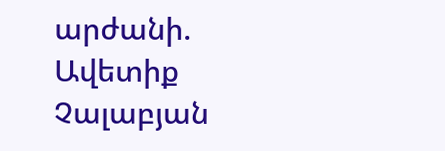արժանի. Ավետիք Չալաբյան